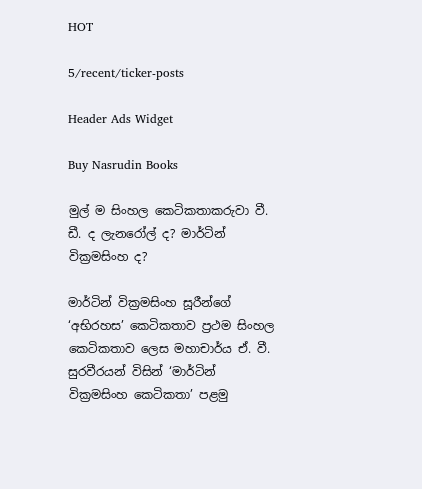HOT

5/recent/ticker-posts

Header Ads Widget

Buy Nasrudin Books

මුල් ම සිංහල කෙටිකතාකරුවා වී. ඩී. ද ලැනරෝල් ද? මාර්ටින් වික්‍රමසිංහ ද?

මාර්ටින් වික්‍රමසිංහ සූරීන්ගේ ‘අභිරහස’ කෙටිකතාව ප්‍රථම සිංහල කෙටිකතාව ලෙස මහාචාර්ය ඒ. වී. සුරවීරයන් විසින් ‘මාර්ටින් වික්‍රමසිංහ කෙටිකතා’ පළමු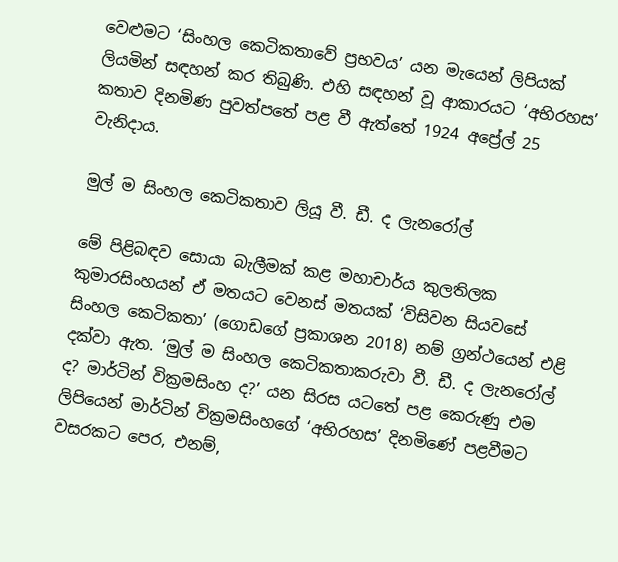වෙළුමට ‘සිංහල කෙටිකතාවේ ප්‍රභවය’ යන මැයෙන් ලිපියක් ලියමින් සඳහන් කර තිබුණි. එහි සඳහන් වූ ආකාරයට ‘අභිරහස’ කතාව දිනමිණ පුවත්පතේ පළ වී ඇත්තේ 1924 අප්‍රේල් 25 වැනිදාය.

මුල් ම සිංහල කෙටිකතාව ලියූ වී. ඩී. ද ලැනරෝල්

මේ පිළිබඳව සොයා බැලීමක් කළ මහාචාර්ය කුලතිලක කුමාරසිංහයන් ඒ මතයට වෙනස් මතයක් ‘විසිවන සියවසේ සිංහල කෙටිකතා’ (ගොඩගේ ප්‍රකාශන 2018) නම් ග්‍රන්ථයෙන් එළි දක්වා ඇත. ‘මුල් ම සිංහල කෙටිකතාකරුවා වී. ඩී. ද ලැනරෝල් ද? මාර්ටින් වික්‍රමසිංහ ද?’ යන සිරස යටතේ පළ කෙරුණු එම ලිපියෙන් මාර්ටින් වික්‍රමසිංහගේ ‘අභිරහස’ දිනමිණේ පළවීමට වසරකට පෙර, එනම්,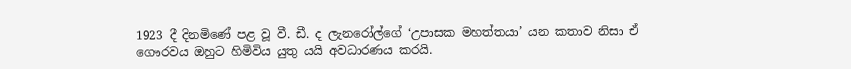1923 දී දිනමිණේ පළ වූ වී. ඩී. ද ලැනරෝල්ගේ ‘උපාසක මහත්තයා’ යන කතාව නිසා ඒ ගෞරවය ඔහුට හිමිවිය යුතු යයි අවධාරණය කරයි.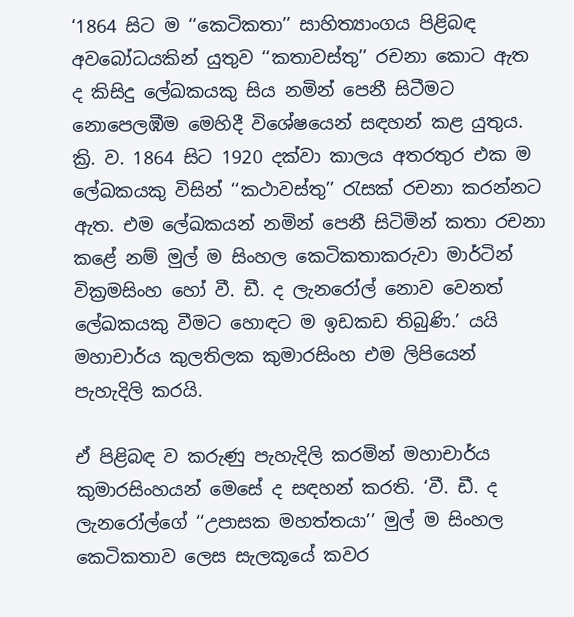‘1864 සිට ම ‘‘කෙටිකතා’’ සාහිත්‍යාංගය පිළිබඳ අවබෝධයකින් යුතුව ‘‘කතාවස්තු’’ රචනා කොට ඇත ද කිසිදු ලේඛකයකු සිය නමින් පෙනී සිටීමට නොපෙලඹීම මෙහිදී විශේෂයෙන් සඳහන් කළ යුතුය. ක්‍රි. ව. 1864 සිට 1920 දක්වා කාලය අතරතුර එක ම ලේඛකයකු විසින් ‘‘කථාවස්තු’’ රැසක් රචනා කරන්නට ඇත. එම ලේඛකයන් නමින් පෙනී සිටිමින් කතා රචනා කළේ නම් මුල් ම සිංහල කෙටිකතාකරුවා මාර්ටින් වික්‍රමසිංහ හෝ වී. ඩී. ද ලැනරෝල් නොව වෙනත් ලේඛකයකු වීමට හොඳට ම ඉඩකඩ තිබුණි.’ යයි මහාචාර්ය කුලතිලක කුමාරසිංහ එම ලිපියෙන් පැහැදිලි කරයි.

ඒ පිළිබඳ ව කරුණු පැහැදිලි කරමින් මහාචාර්ය කුමාරසිංහයන් මෙසේ ද සඳහන් කරති. ‘වී. ඩී. ද ලැනරෝල්ගේ ‘‘උපාසක මහත්තයා’’ මුල් ම සිංහල කෙටිකතාව ලෙස සැලකූයේ කවර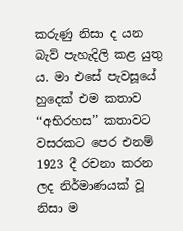කරුණු නිසා ද යන බැව් පැහැදිලි කළ යුතු ය. මා එසේ පැවසූයේ හුදෙක් එම කතාව ‘‘අභිරහස’’ කතාවට වසරකට පෙර එනම් 1923 දී රචනා කරන ලද නිර්මාණයක් වූ නිසා ම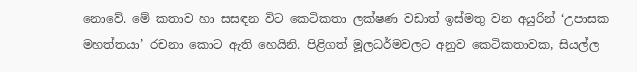නොවේ. මේ කතාව හා සසඳන විට කෙටිකතා ලක්ෂණ වඩාත් ඉස්මතු වන අයුරින් ‘උපාසක මහත්තයා’ රචනා කොට ඇති හෙයිනි. පිළිගත් මූලධර්මවලට අනුව කෙටිකතාවක, සියල්ල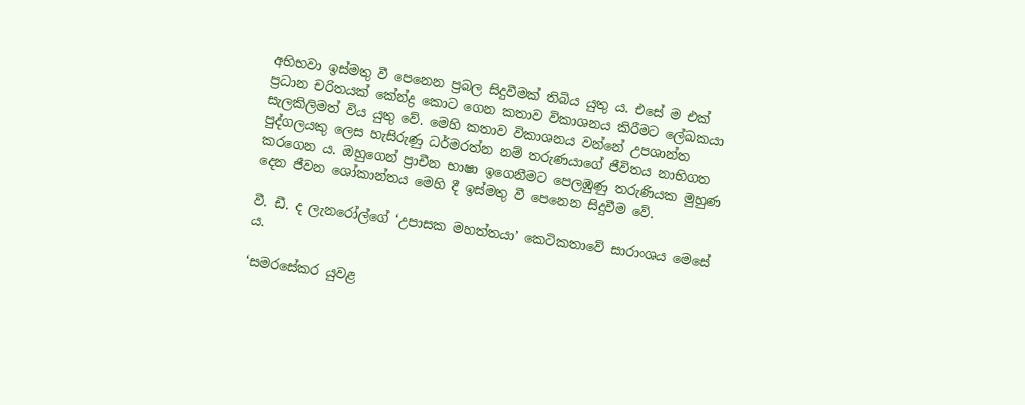අභිභවා ඉස්මතු වී පෙනෙන ප්‍රබල සිදුවීමක් තිබිය යුතු ය. එසේ ම එක් ප්‍රධාන චරිතයක් කේන්ද්‍ර කොට ගෙන කතාව විකාශනය කිරීමට ලේඛකයා සැලකිලිමත් විය යුතු වේ. මෙහි කතාව විකාශනය වන්නේ උපශාන්ත පුද්ගලයකු ලෙස හැසිරුණු ධර්මරත්න නම් තරුණයාගේ ජීවිතය නාභිගත කරගෙන ය. ඔහුගෙන් ප්‍රාචීන භාෂා ඉගෙනීමට පෙලඹුණු තරුණියක මුහුණ දෙන ජීවන ශෝකාන්තය මෙහි දී ඉස්මතු වී පෙනෙන සිදුවීම වේ.

වී. ඩී. ද ලැනරෝල්ගේ ‘උපාසක මහත්තයා’ කෙටිකතාවේ සාරාංශය මෙසේ ය.

‘සමරසේකර යුවළ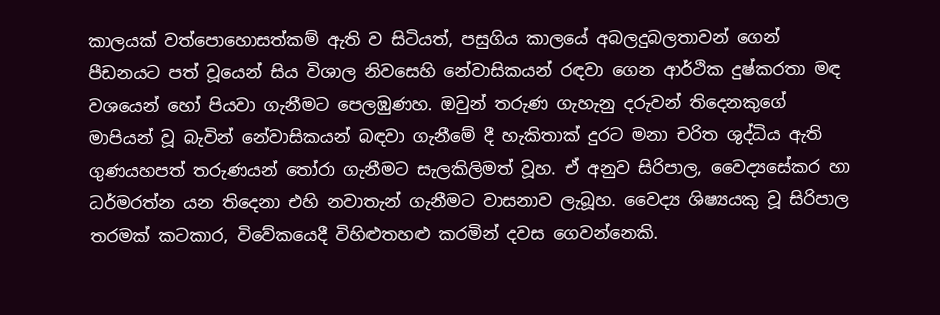කාලයක් වත්පොහොසත්කම් ඇති ව සිටියත්, පසුගිය කාලයේ අබලදුබලතාවන් ගෙන් පීඩනයට පත් වූයෙන් සිය විශාල නිවසෙහි නේවාසිකයන් රඳවා ගෙන ආර්ථික දුෂ්කරතා මඳ වශයෙන් හෝ පියවා ගැනීමට පෙලඹුණහ. ඔවුන් තරුණ ගැහැනු දරුවන් තිදෙනකුගේ මාපියන් වූ බැවින් නේවාසිකයන් බඳවා ගැනීමේ දී හැකිතාක් දුරට මනා චරිත ශුද්ධිය ඇති ගුණයහපත් තරුණයන් තෝරා ගැනීමට සැලකිලිමත් වූහ. ඒ අනුව සිරිපාල, වෛද්‍යසේකර හා ධර්මරත්න යන තිදෙනා එහි නවාතැන් ගැනීමට වාසනාව ලැබූහ. වෛද්‍ය ශිෂ්‍යයකු වූ සිරිපාල තරමක් කටකාර, විවේකයෙදී විහිළුතහළු කරමින් දවස ගෙවන්නෙකි.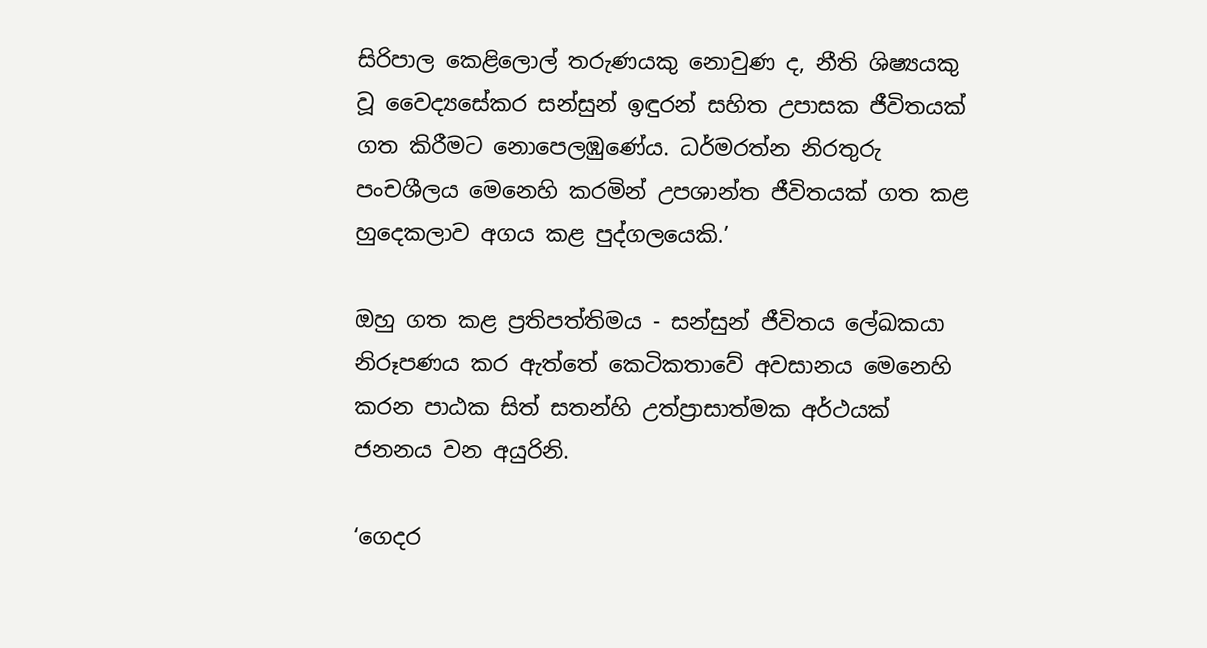සිරිපාල කෙළිලොල් තරුණයකු නොවුණ ද, නීති ශිෂ්‍යයකු වූ වෛද්‍ය‍සේකර සන්සුන් ඉඳුරන් සහිත උපාසක ජීවිතයක් ගත කිරීමට නොපෙලඹුණේය. ධර්මරත්න නිරතුරු පංචශීලය මෙනෙහි කරමින් උපශාන්ත ජීවිතයක් ගත කළ හුදෙකලාව අගය කළ පුද්ගලයෙකි.’

ඔහු ගත කළ ප්‍රතිපත්තිමය - සන්සුන් ජීවිතය ලේඛකයා නිරූපණය කර ඇත්තේ කෙටිකතාවේ අවසානය මෙනෙහි කරන පාඨක සිත් සතන්හි උත්ප්‍රාසාත්මක අර්ථයක් ජනනය වන අයුරිනි.

‘ගෙදර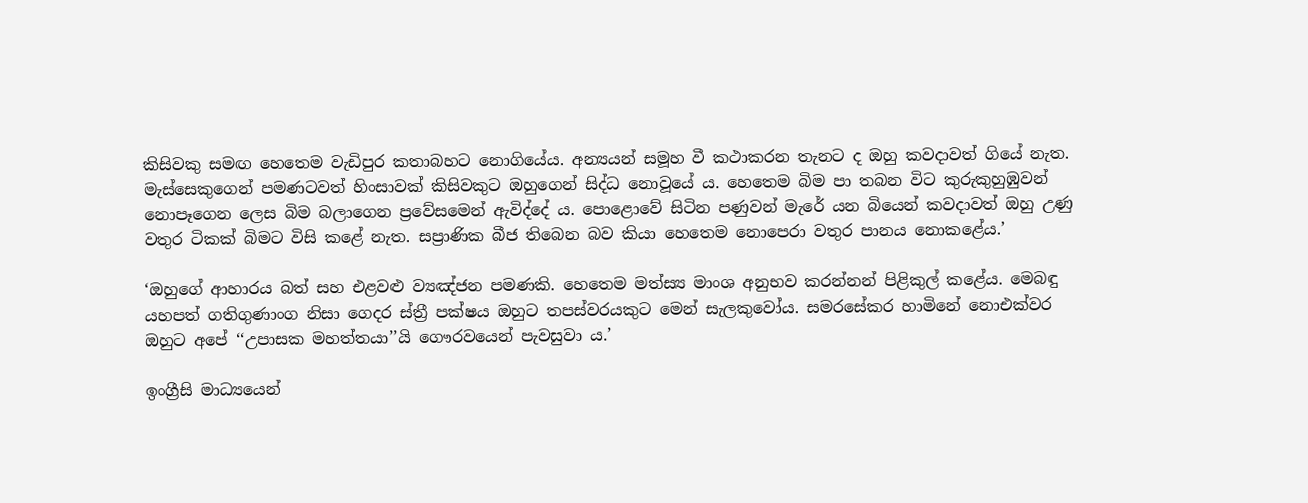කිසිවකු සමඟ හෙතෙම වැඩිපුර කතාබහට නොගියේය. අන්‍යයන් සමූහ වී කථාකරන තැනට ද ඔහු කවදාවත් ගියේ නැත. මැස්සෙකුගෙන් පමණටවත් හිංසාවක් කිසිවකුට ඔහුගෙන් සිද්ධ නොවූයේ ය. හෙතෙම බිම පා තබන විට කුරුකුහුඹුවන් නොපෑගෙන ලෙස බිම බලාගෙන ප්‍රවේසමෙන් ඇවිද්දේ ය. පොළොවේ සිටින පණුවන් මැරේ යන බියෙන් කවදාවත් ඔහු උණු වතුර ටිකක් බිමට විසි කළේ නැත. සප්‍රාණික බීජ තිබෙන බව කියා හෙතෙම නොපෙරා වතුර පානය නොකළේය.’

‘ඔහුගේ ආහාරය බත් සහ එළවළු ව්‍යඤ්ජන පමණකි. හෙතෙම මත්ස්‍ය මාංශ අනුභව කරන්නන් පිළිකුල් කළේය. මෙබඳු යහපත් ගතිගුණාංග නිසා ගෙදර ස්ත්‍රී පක්ෂය ඔහුට තපස්වරයකුට මෙන් සැලකුවෝය. සමරසේකර හාමිනේ නොඑක්වර ඔහුට අපේ ‘‘උපාසක මහත්තයා’’යි ගෞරවයෙන් පැවසුවා ය.’

ඉංග්‍රීසි මාධ්‍යයෙන්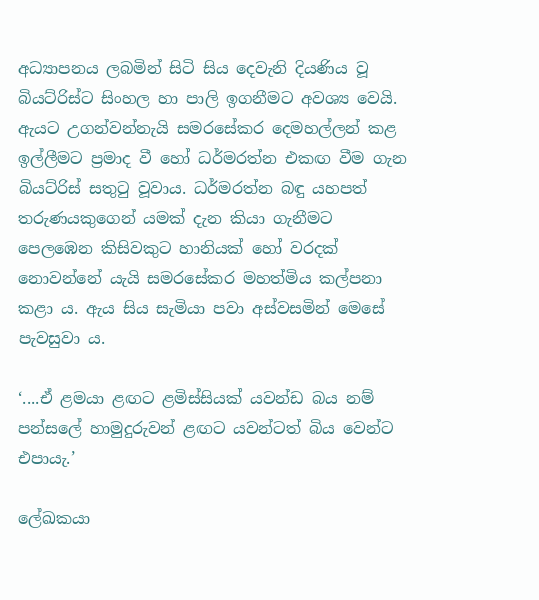අධ්‍යාපනය ලබමින් සිටි සිය දෙවැනි දියණිය වූ බියට්රිස්ට සිංහල හා පාලි ඉගනීමට අවශ්‍ය වෙයි. ඇයට උගන්වන්නැයි සමරසේකර දෙමහල්ලන් කළ ඉල්ලීමට ප්‍රමාද වී හෝ ධර්මරත්න එකඟ වීම ගැන බියට්රිස් සතුටු වූවාය. ධර්මරත්න බඳු යහපත් තරුණයකුගෙන් යමක් දැන කියා ගැනීමට පෙලඹෙන කිසිවකුට හානියක් හෝ වරදක් නොවන්නේ යැයි සමරසේකර මහත්මිය කල්පනා කළා ය. ඇය සිය සැමියා පවා අස්වසමින් මෙසේ පැවසුවා ය.

‘....ඒ ළමයා ළඟට ළමිස්සියක් යවන්ඩ බය නම් පන්සලේ හාමුදුරුවන් ළඟට යවන්ටත් බිය වෙන්ට එපායැ.’

ලේඛකයා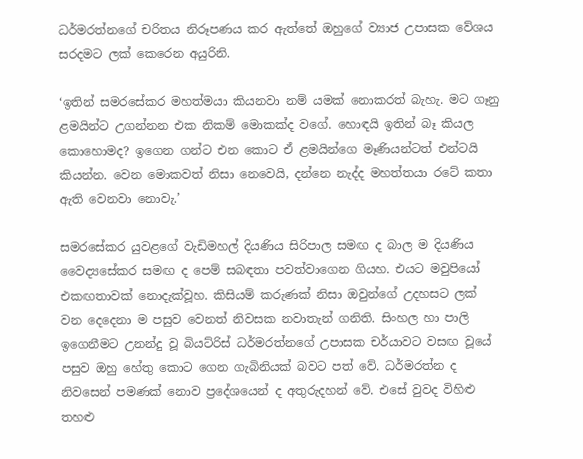ධර්මරත්නගේ චරිතය නිරූපණය කර ඇත්තේ ඔහුගේ ව්‍යාජ උපාසක වේශය සරදමට ලක් කෙරෙන අයුරිනි.

‘ඉතින් සමරසේකර මහත්මයා කියනවා නම් යමක් නොකරත් බැහැ. මට ගෑනු ළමයින්ට උගන්නන එක නිකම් ‍මොකක්ද වගේ. හොඳයි ඉතින් බෑ කියල කොහොමද? ඉගෙන ගන්ට එන කොට ඒ ළමයින්ගෙ මෑණියන්ටත් එන්ටයි කියන්න. වෙන මොකවත් නිසා නෙවෙයි, දන්නෙ නැද්ද මහත්තයා රටේ කතා ඇති වෙනවා නොවැ.’

සමරසේකර යුවළගේ වැඩිමහල් දියණිය සිරිපාල සමඟ ද බාල ම දියණිය වෛද්‍ය‍සේකර සමඟ ද පෙම් සබඳතා පවත්වාගෙන ගියහ. එයට මවුපියෝ එකඟතාවක් නොදැක්වූහ. කිසියම් කරුණක් නිසා ඔවුන්ගේ උදහසට ලක් වන දෙදෙනා ම පසුව වෙනත් නිවසක නවාතැන් ගනිති. සිංහල හා පාලි ඉගෙනීමට උනන්දු වූ බියට්රිස් ධර්මරත්නගේ උපාසක චර්යාවට වසඟ වූයේ පසුව ඔහු හේතු කොට ගෙන ගැබිනියක් බවට පත් වේ. ධර්මරත්න ද නිවසෙන් පමණක් නොව ප්‍රදේශයෙන් ද අතුරුදහන් වේ. එසේ වුවද විහිළු තහළු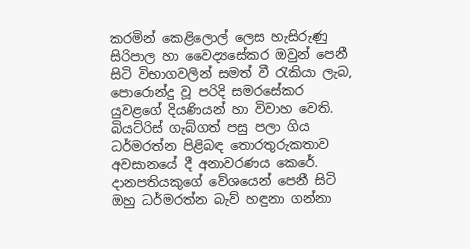කරමින් කෙළිලොල් ලෙස හැසිරුණු සිරිපාල හා වෛද්‍යසේකර ඔවුන් පෙනී සිටි විභාගවලින් සමත් වී රැකියා ලැබ, පොරොන්දු වූ පරිදි සමරසේකර යුවළගේ දියණියන් හා විවාහ වෙති. බියට්රිස් ගැබ්ගත් පසු පලා ගිය ධර්මරත්න පිළිබඳ තොරතුරුකතාව අවසානයේ දී අනාවරණය කෙරේ. දානපතියකුගේ වේශයෙන් පෙනී සිටි ඔහු ධර්මරත්න බැව් හඳුනා ගන්නා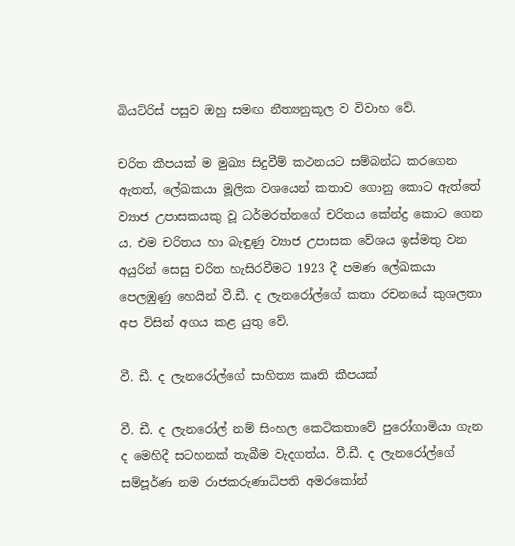බියට්රිස් පසුව ඔහු සමඟ නීත්‍යනුකූල ව විවාහ වේ.

චරිත කීපයක් ම මුඛ්‍ය සිදුවීම් කථනයට සම්බන්ධ කරගෙන ඇතත්, ලේඛකයා මූලික වශයෙන් කතාව ගොනු කොට ඇත්තේ ව්‍යාජ උපාසකයකු වූ ධර්මරත්නගේ චරිතය කේන්ද්‍ර කොට ගෙන ය. එම චරිතය හා බැඳුණු ව්‍යාජ උපාසක වේශය ඉස්මතු වන අයුරින් සෙසු චරිත හැසිරවීමට 1923 දී පමණ ලේඛකයා පෙලඹුණු හෙයින් වී.ඩී. ද ලැනරෝල්ගේ කතා රචනයේ කුශලතා අප විසින් අගය කළ යුතු වේ.

වී. ඩී. ද ලැනරෝල්ගේ සාහිත්‍ය කෘති කීපයක්

වී. ඩී. ද ලැනරෝල් නම් සිංහල කෙටිකතාවේ පුරෝගාමියා ගැන ද මෙහිදී සටහනක් තැබීම වැදගත්ය. වී.ඩී. ද ලැනරෝල්ගේ සම්පූර්ණ නම රාජකරුණාධිපති අමරකෝන්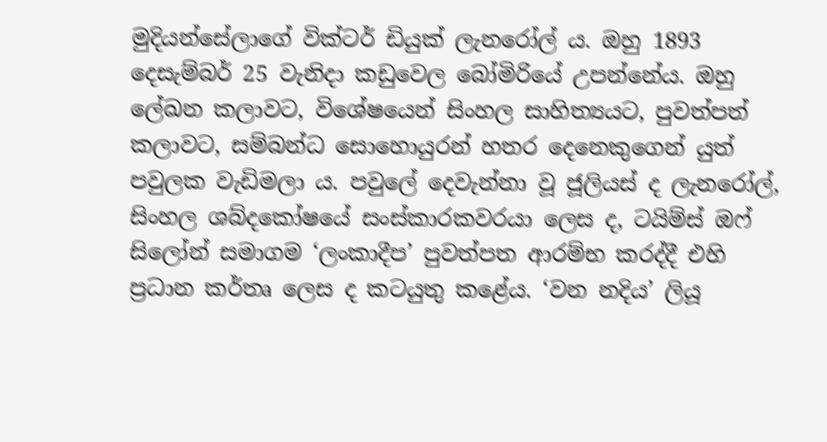මුදියන්සේලාගේ වික්ටර් ඩියුක් ලැනරෝල් ය. ඔහු 1893 දෙසැම්බර් 25 වැනිදා කඩුවෙල බෝමිරියේ උපන්නේය. ඔහු ලේඛන කලාවට, විශේෂයෙන් සිංහල සාහිත්‍යයට, පුවත්පත් කලාවට, සම්බන්ධ සොහොයුරන් හතර දෙනෙකුගෙන් යුත් පවුලක වැඩිමලා ය. පවුලේ දෙවැන්නා වූ ජූලියස් ද ලැනරෝල්, සිංහල ශබ්දකෝෂයේ සංස්කාරකවරයා ලෙස ද, ටයිම්ස් ඔෆ් සිලෝන් සමාගම ‘ලංකාදීප’ පුවත්පත ආරම්භ කරද්දී එහි ප්‍රධාන කර්තෘ ලෙස ද කටයුතු කළේය. ‘වන නදිය’ ලියූ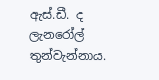ඇස්.ඩී. ද ලැනරෝල් තුන්වැන්නාය.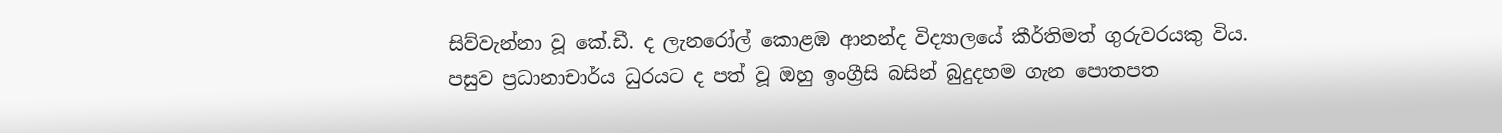සිව්වැන්නා වූ කේ.ඩී. ද ලැනරෝල් කොළඹ ආනන්ද විද්‍යාලයේ කීර්තිමත් ගුරුවරයකු විය. පසුව ප්‍රධානාචාර්ය ධුරයට ද පත් වූ ඔහු ඉංග්‍රීසි බසින් බුදුදහම ගැන පොතපත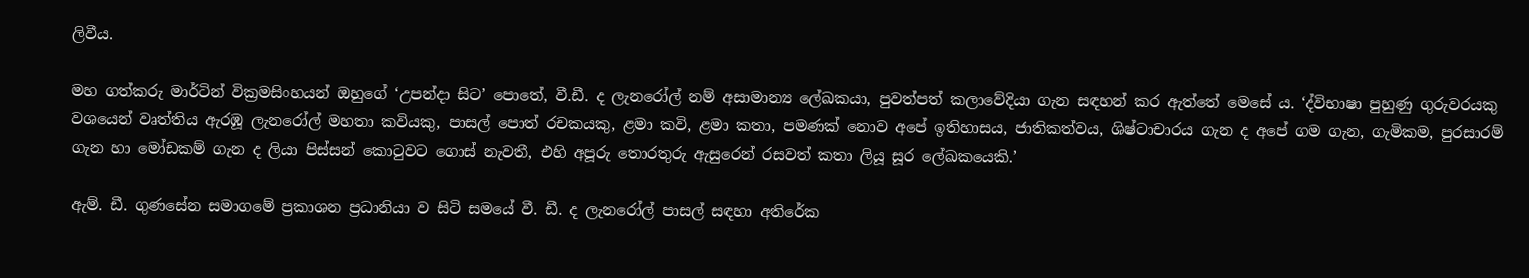ලිවීය.

මහ ගත්කරු මාර්ටින් වික්‍රමසිංහයන් ඔහුගේ ‘උපන්දා සිට’ පොතේ, වී.ඩී. ද ලැනරෝල් නම් අසාමාන්‍ය ලේඛකයා, පුවත්පත් කලාවේදියා ගැන සඳහන් කර ඇත්තේ මෙසේ ය. ‘ද්විභාෂා පුහුණු ගුරුවරයකු වශයෙන් වෘත්තිය ඇරඹූ ලැනරෝල් මහතා කවියකු, පාසල් පොත් රචකයකු, ළමා කවි, ළමා කතා, පමණක් නොව අපේ ඉතිහාසය, ජාතිකත්වය, ශිෂ්ටාචාරය ගැන ද අපේ ගම ගැන, ගැමිකම, පුරසාරම් ගැන හා මෝඩකම් ගැන ද ලියා පිස්සන් කොටුවට ගොස් නැවතී, එහි අපූරු තොරතුරු ඇසුරෙන් රසවත් කතා ලියූ සූර ලේඛකයෙකි.’

ඇම්. ඩී. ගුණසේන සමාගමේ ප්‍රකාශන ප්‍රධානියා ව සිටි සමයේ වී. ඩී. ද ලැනරෝල් පාසල් සඳහා අතිරේක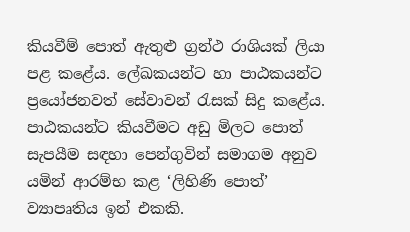කියවීම් පොත් ඇතුළු ග්‍රන්ථ රාශියක් ලියා පළ කළේය. ලේඛකයන්ට හා පාඨකයන්ට ප්‍රයෝජනවත් සේවාවන් රැසක් සිදු කළේය. පාඨකයන්ට කියවීමට අඩු මිලට පොත් සැපයීම සඳහා පෙන්ගුවින් සමාගම අනුව යමින් ආරම්භ කළ ‘ලිහිණි පොත්’ ව්‍යාපෘතිය ඉන් එකකි.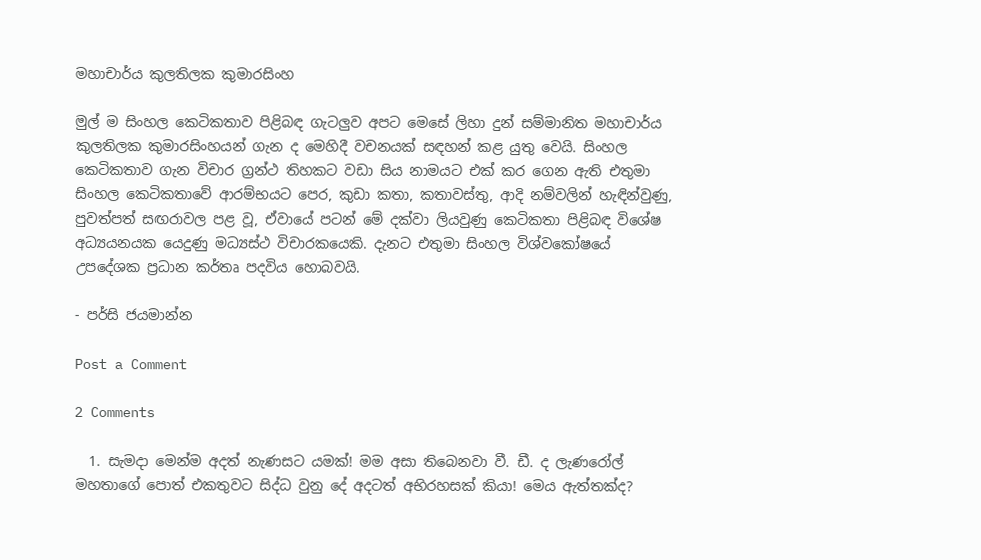මහාචාර්ය කුලතිලක කුමාරසිංහ

මුල් ම සිංහල කෙටිකතාව පිළිබඳ ගැටලුව අපට මෙසේ ලිහා දුන් සම්මානිත මහාචාර්ය කුලතිලක කුමාරසිංහයන් ගැන ද මෙහිදී වචනයක් සඳහන් කළ යුතු වෙයි. සිංහල කෙටිකතාව ගැන විචාර ග්‍රන්ථ තිහකට වඩා සිය නාමයට එක් කර ගෙන ඇති එතුමා සිංහල කෙටිකතාවේ ආරම්භයට පෙර, කුඩා කතා, කතාවස්තු, ආදි නම්වලින් හැඳින්වුණු, පුවත්පත් සඟරාවල පළ වූ, ඒවායේ පටන් මේ දක්වා ලියවුණු කෙටිකතා පිළිබඳ විශේෂ අධ්‍යයනයක යෙදුණු මධ්‍යස්ථ විචාරකයෙකි. දැනට එතුමා සිංහල විශ්වකෝෂයේ උපදේශක ප්‍රධාන කර්තෘ පදවිය හොබවයි.

- පර්සි ජයමාන්න

Post a Comment

2 Comments

  1. සැමදා මෙන්ම අදත් නැණසට යමක්! මම අසා තිබෙනවා වී. ඩී. ද ලැණරෝල් මහතාගේ පොත් එකතුවට සිද්ධ වුනු දේ අදටත් අභිරහසක් කියා! මෙය ඇත්තක්ද?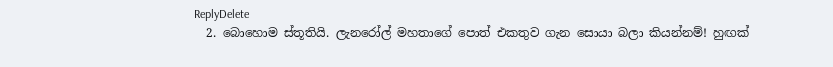ReplyDelete
  2. බොහොම ස්තූතියි. ලැනරෝල් මහතාගේ පොත් එකතුව ගැන සොයා බලා කියන්නම්! හුඟක්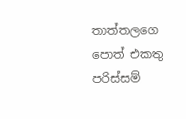තාත්තලගෙ පොත් එකතු පරිස්සම්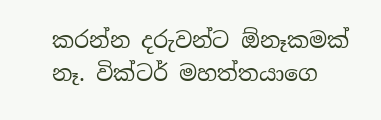කරන්න දරුවන්ට ඕනෑකමක් නෑ. වික්ටර් මහත්තයාගෙ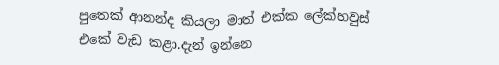පුතෙක් ආනන්ද කියලා මාත් එක්ක ලේක්හවුස් එකේ වැඩ කළා.දැන් ඉන්නෙ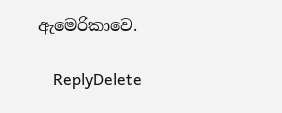ඇමෙරිකාවෙ.

    ReplyDelete